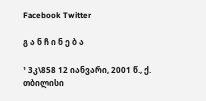Facebook Twitter

გ ა ნ ჩ ი ნ ე ბ ა

¹ 3კ\858 12 იანვარი, 2001 წ., ქ. თბილისი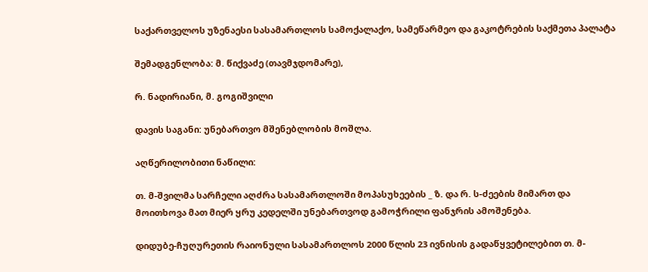საქართველოს უზენაესი სასამართლოს სამოქალაქო, სამეწარმეო და გაკოტრების საქმეთა პალატა

შემადგენლობა: მ. წიქვაძე (თავმჯდომარე),

რ. ნადირიანი, მ. გოგიშვილი

დავის საგანი: უნებართვო მშენებლობის მოშლა.

აღწერილობითი ნაწილი:

თ. მ-შვილმა სარჩელი აღძრა სასამართლოში მოპასუხეების _ ზ. და რ. ს-ძეების მიმართ და მოითხოვა მათ მიერ ყრუ კედელში უნებართვოდ გამოჭრილი ფანჯრის ამოშენება.

დიდუბე-ჩუღურეთის რაიონული სასამართლოს 2000 წლის 23 ივნისის გადაწყვეტილებით თ. მ-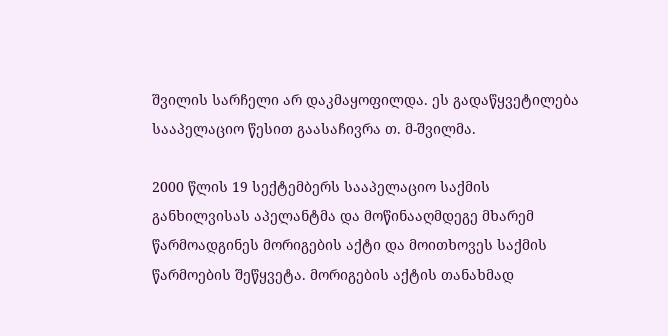შვილის სარჩელი არ დაკმაყოფილდა. ეს გადაწყვეტილება სააპელაციო წესით გაასაჩივრა თ. მ-შვილმა.

2000 წლის 19 სექტემბერს სააპელაციო საქმის განხილვისას აპელანტმა და მოწინააღმდეგე მხარემ წარმოადგინეს მორიგების აქტი და მოითხოვეს საქმის წარმოების შეწყვეტა. მორიგების აქტის თანახმად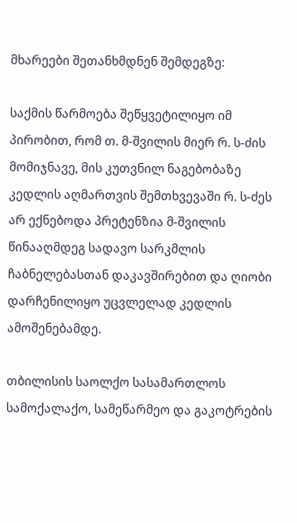მხარეები შეთანხმდნენ შემდეგზე:

საქმის წარმოება შეწყვეტილიყო იმ პირობით, რომ თ. მ-შვილის მიერ რ. ს-ძის მომიჯნავე, მის კუთვნილ ნაგებობაზე კედლის აღმართვის შემთხვევაში რ. ს-ძეს არ ექნებოდა პრეტენზია მ-შვილის წინააღმდეგ სადავო სარკმლის ჩაბნელებასთან დაკავშირებით და ღიობი დარჩენილიყო უცვლელად კედლის ამოშენებამდე.

თბილისის საოლქო სასამართლოს სამოქალაქო, სამეწარმეო და გაკოტრების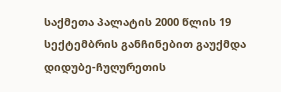საქმეთა პალატის 2000 წლის 19 სექტემბრის განჩინებით გაუქმდა დიდუბე-ჩუღურეთის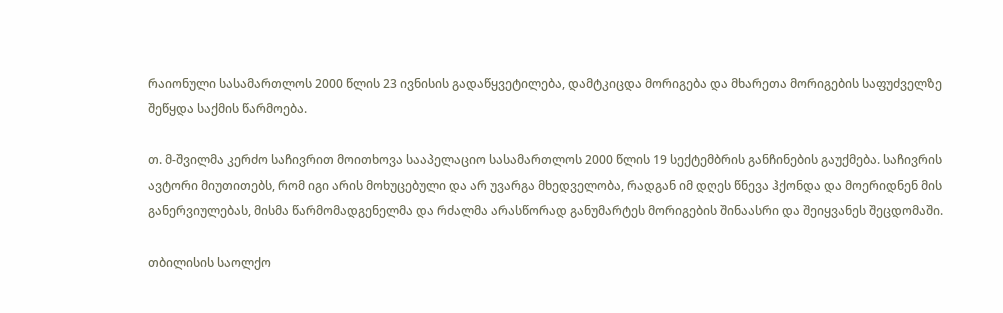რაიონული სასამართლოს 2000 წლის 23 ივნისის გადაწყვეტილება, დამტკიცდა მორიგება და მხარეთა მორიგების საფუძველზე შეწყდა საქმის წარმოება.

თ. მ-შვილმა კერძო საჩივრით მოითხოვა სააპელაციო სასამართლოს 2000 წლის 19 სექტემბრის განჩინების გაუქმება. საჩივრის ავტორი მიუთითებს, რომ იგი არის მოხუცებული და არ უვარგა მხედველობა, რადგან იმ დღეს წნევა ჰქონდა და მოერიდნენ მის განერვიულებას, მისმა წარმომადგენელმა და რძალმა არასწორად განუმარტეს მორიგების შინაასრი და შეიყვანეს შეცდომაში.

თბილისის საოლქო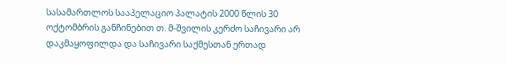სასამართლოს სააპელაციო პალატის 2000 წლის 30 ოქტომბრის განჩინებით თ. მ-შვილის კერძო საჩივარი არ დაკმაყოფილდა და საჩივარი საქმესთან ერთად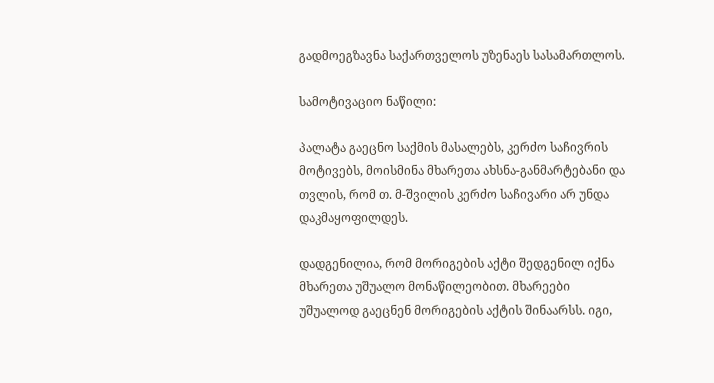გადმოეგზავნა საქართველოს უზენაეს სასამართლოს.

სამოტივაციო ნაწილი:

პალატა გაეცნო საქმის მასალებს, კერძო საჩივრის მოტივებს, მოისმინა მხარეთა ახსნა-განმარტებანი და თვლის, რომ თ. მ-შვილის კერძო საჩივარი არ უნდა დაკმაყოფილდეს.

დადგენილია, რომ მორიგების აქტი შედგენილ იქნა მხარეთა უშუალო მონაწილეობით. მხარეები უშუალოდ გაეცნენ მორიგების აქტის შინაარსს. იგი,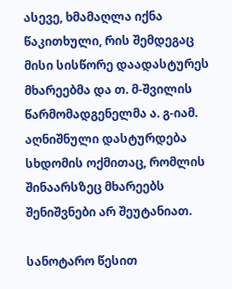ასევე, ხმამაღლა იქნა წაკითხული, რის შემდეგაც მისი სისწორე დაადასტურეს მხარეებმა და თ. მ-შვილის წარმომადგენელმა ა. გ-იამ. აღნიშნული დასტურდება სხდომის ოქმითაც, რომლის შინაარსზეც მხარეებს შენიშვნები არ შეუტანიათ.

სანოტარო წესით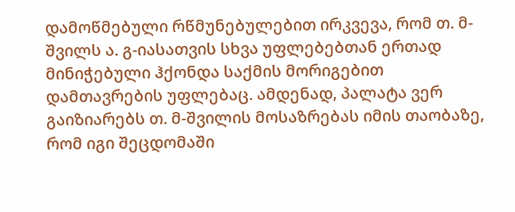დამოწმებული რწმუნებულებით ირკვევა, რომ თ. მ-შვილს ა. გ-იასათვის სხვა უფლებებთან ერთად მინიჭებული ჰქონდა საქმის მორიგებით დამთავრების უფლებაც. ამდენად, პალატა ვერ გაიზიარებს თ. მ-შვილის მოსაზრებას იმის თაობაზე, რომ იგი შეცდომაში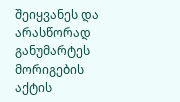შეიყვანეს და არასწორად განუმარტეს მორიგების აქტის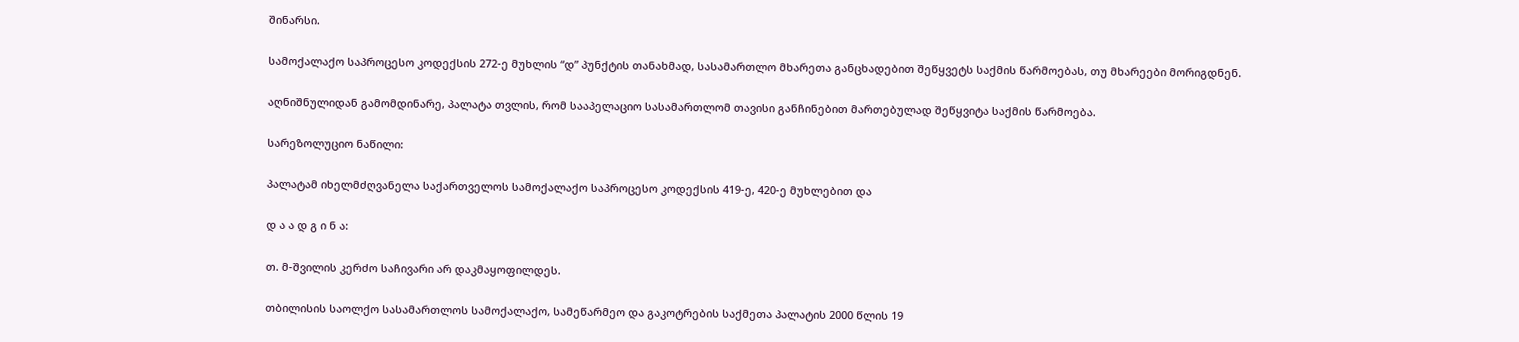შინარსი.

სამოქალაქო საპროცესო კოდექსის 272-ე მუხლის “დ” პუნქტის თანახმად, სასამართლო მხარეთა განცხადებით შეწყვეტს საქმის წარმოებას, თუ მხარეები მორიგდნენ.

აღნიშნულიდან გამომდინარე, პალატა თვლის, რომ სააპელაციო სასამართლომ თავისი განჩინებით მართებულად შეწყვიტა საქმის წარმოება.

სარეზოლუციო ნაწილი:

პალატამ იხელმძღვანელა საქართველოს სამოქალაქო საპროცესო კოდექსის 419-ე, 420-ე მუხლებით და

დ ა ა დ გ ი ნ ა:

თ. მ-შვილის კერძო საჩივარი არ დაკმაყოფილდეს.

თბილისის საოლქო სასამართლოს სამოქალაქო, სამეწარმეო და გაკოტრების საქმეთა პალატის 2000 წლის 19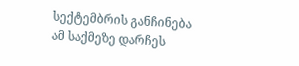სექტემბრის განჩინება ამ საქმეზე დარჩეს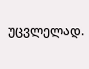უცვლელად.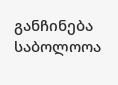განჩინება საბოლოოა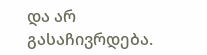და არ გასაჩივრდება.